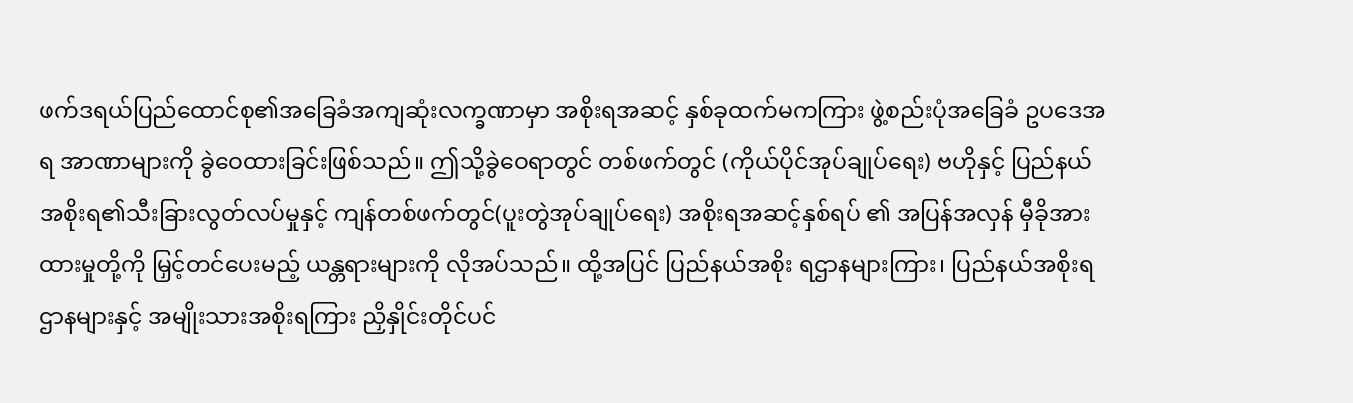ဖက်ဒရယ်ပြည်ထောင်စု၏အခြေခံအကျဆုံးလက္ခဏာမှာ အစိုးရအဆင့် နှစ်ခုထက်မကကြား ဖွဲ့စည်းပုံအခြေခံ ဥပဒေအရ အာဏာများကို ခွဲဝေထားခြင်းဖြစ်သည်။ ဤသို့ခွဲဝေရာတွင် တစ်ဖက်တွင် (ကိုယ်ပိုင်အုပ်ချုပ်ရေး) ဗဟိုနှင့် ပြည်နယ်အစိုးရ၏သီးခြားလွတ်လပ်မှုနှင့် ကျန်တစ်ဖက်တွင်(ပူးတွဲအုပ်ချုပ်ရေး) အစိုးရအဆင့်နှစ်ရပ် ၏ အပြန်အလှန် မှီခိုအားထားမှုတို့ကို မြှင့်တင်ပေးမည့် ယန္တရားများကို လိုအပ်သည်။ ထို့အပြင် ပြည်နယ်အစိုး ရဌာနများကြား၊ ပြည်နယ်အစိုးရဌာနများနှင့် အမျိုးသားအစိုးရကြား ညှိနှိုင်းတိုင်ပင်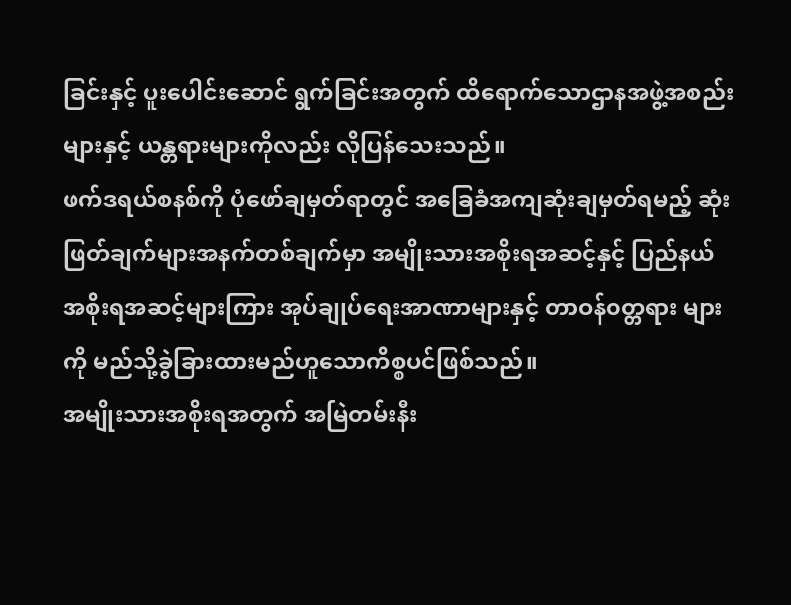ခြင်းနှင့် ပူးပေါင်းဆောင် ရွက်ခြင်းအတွက် ထိရောက်သောဌာနအဖွဲ့အစည်းများနှင့် ယန္တရားများကိုလည်း လိုပြန်သေးသည်။
ဖက်ဒရယ်စနစ်ကို ပုံဖော်ချမှတ်ရာတွင် အခြေခံအကျဆုံးချမှတ်ရမည့် ဆုံးဖြတ်ချက်များအနက်တစ်ချက်မှာ အမျိုးသားအစိုးရအဆင့်နှင့် ပြည်နယ်အစိုးရအဆင့်များကြား အုပ်ချုပ်ရေးအာဏာများနှင့် တာဝန်၀တ္တရား များကို မည်သို့ခွဲခြားထားမည်ဟူသောကိစ္စပင်ဖြစ်သည်။
အမျိုးသားအစိုးရအတွက် အမြဲတမ်းနီး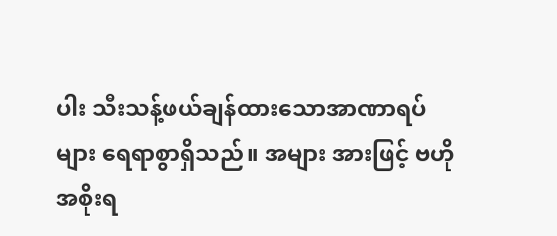ပါး သီးသန့်ဖယ်ချန်ထားသောအာဏာရပ်များ ရေရာစွာရှိသည်။ အများ အားဖြင့် ဗဟိုအစိုးရ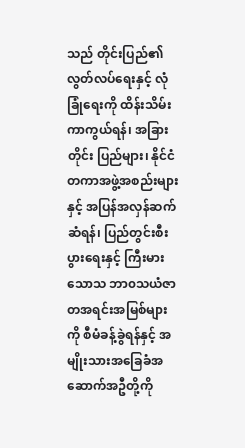သည် တိုင်းပြည်၏လွတ်လပ်ရေးနှင့် လုံခြုံရေးကို ထိန်းသိမ်းကာကွယ်ရန်၊ အခြားတိုင်း ပြည်များ၊ နိုင်ငံတကာအဖွဲ့အစည်းများနှင့် အပြန်အလှန်ဆက်ဆံရန်၊ ပြည်တွင်းစီးပွားရေးနှင့် ကြီးမားသောသ ဘာ၀သယံဇာတအရင်းအမြစ်များကို စီမံခန့်ခွဲရန်နှင့် အမျိုးသားအခြေခံအဆောက်အဦတို့ကို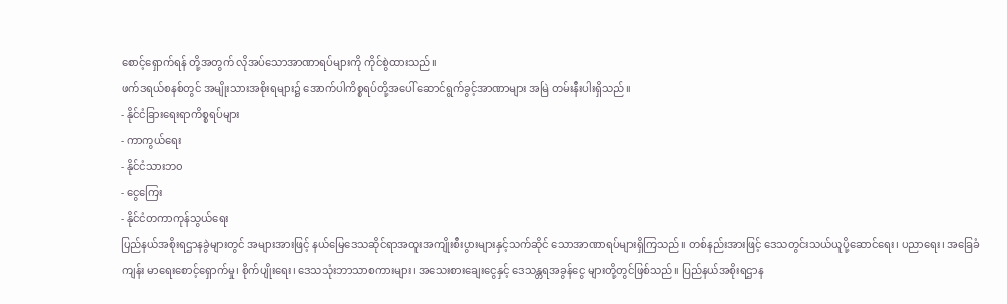စောင့်ရှောက်ရန် တို့အတွက် လိုအပ်သောအာဏာရပ်များကို ကိုင်စွဲထားသည်။
ဖက်ဒရယ်စနစ်တွင် အမျိုးသားအစိုးရများ၌ အောက်ပါကိစ္စရပ်တို့အပေါ် ဆောင်ရွက်ခွင့်အာဏာများ အမြဲ တမ်းနီးပါးရှိသည်။
- နိုင်ငံခြားရေးရာကိစ္စရပ်များ
- ကာကွယ်ရေး
- နိုင်ငံသားဘ၀
- ငွေကြေး
- နိုင်ငံတကာကုန်သွယ်ရေး
ပြည်နယ်အစိုးရဌာနခွဲများတွင် အများအားဖြင့် နယ်မြေဒေသဆိုင်ရာအထူးအကျိုးစီးပွားများနှင့်သက်ဆိုင် သောအာဏာရပ်များရှိကြသည်။ တစ်နည်းအားဖြင့် ဒေသတွင်းသယ်ယူပို့ဆောင်ရေး၊ ပညာရေး၊ အခြေခံကျန်း မာရေးစောင့်ရှောက်မှု၊ စိုက်ပျိုးရေး၊ ဒေသသုံးဘာသာစကားများ၊ အသေးစားချေးငွေနှင့် ဒေသန္တရအခွန်ငွေ များတို့တွင်ဖြစ်သည်။ ပြည်နယ်အစိုးရဌာန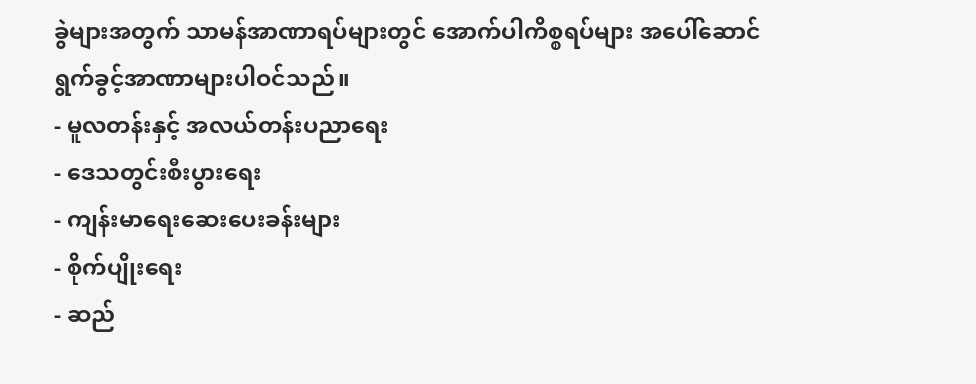ခွဲများအတွက် သာမန်အာဏာရပ်များတွင် အောက်ပါကိစ္စရပ်များ အပေါ်ဆောင်ရွက်ခွင့်အာဏာများပါဝင်သည်။
- မူလတန်းနှင့် အလယ်တန်းပညာရေး
- ဒေသတွင်းစီးပွားရေး
- ကျန်းမာရေးဆေးပေးခန်းများ
- စိုက်ပျိုးရေး
- ဆည်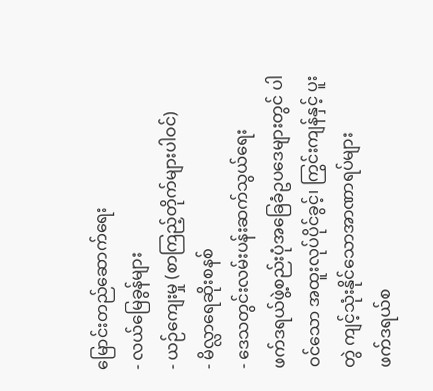မြောင်းတည်ဆောက်ရေး
- လယ်မြေခွန်များ
- ယဉ်ကျေးမှု (စာကြည့်တိုက်များပါဝင်)
- မိလ္လာရေဆိုးစနစ်
- ဒေသတွင်းလမ်းပန်းဆက်သွယ်ရေး
ဖက်ဒရယ်ဖွဲ့စည်းပုံအခြေခံဥပဒေများတွင် ပါဝင်သော အထူးလုပ်ပိုင်ခွင့်၊ ကြွင်းကျန်နှင့် ပူးတွဲ ကျင့်သုံးနိုင်သောအာဏာရပ်များ
ဖက်ဒရယ်စ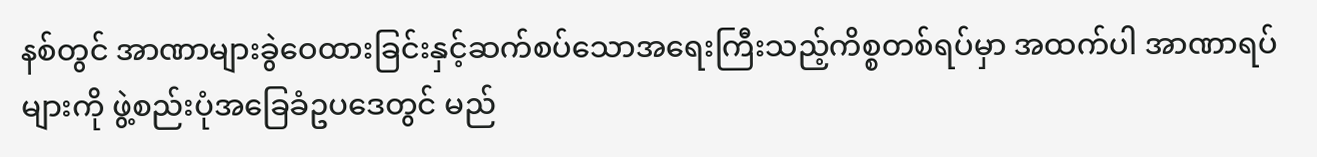နစ်တွင် အာဏာများခွဲဝေထားခြင်းနှင့်ဆက်စပ်သောအရေးကြီးသည့်ကိစ္စတစ်ရပ်မှာ အထက်ပါ အာဏာရပ်များကို ဖွဲ့စည်းပုံအခြေခံဥပဒေတွင် မည်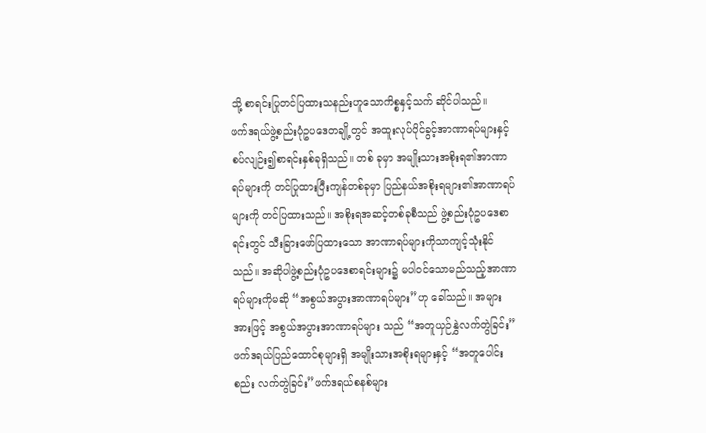သို့ စာရင်းပြုတင်ပြထားသနည်းဟူသောကိစ္စနှင့်သက် ဆိုင်ပါသည်။
ဖက်ဒရယ်ဖွဲ့စည်းပုံဥပဒေတချို့တွင် အထူးလုပ်ပိုင်ခွင့်အာဏာရပ်များနှင့်စပ်လျဉ်း၍စာရင်းနှစ်ခုရှိသည်။ တစ် ခုမှာ အမျိုးသားအစိုးရ၏အာဏာရပ်များကို တင်ပြုထားပြီးကျန်တစ်ခုမှာ ပြည်နယ်အစိုးရများ၏အာဏာရပ် များကို တင်ပြထားသည်။ အစိုးရအဆင့်တစ်ခုစီသည် ဖွဲ့စည်းပုံဥပဒေစာရင်းတွင် သီးခြားဖော်ပြထားသော အာဏာရပ်များကိုသာကျင့်သုံးနိုင်သည်။ အဆိုပါဖွဲ့စည်းပုံဥပဒေစာရင်းများ၌ မပါဝင်သောမည်သည့်အာဏာ ရပ်များကိုမဆို “အစွယ်အပွားအာဏာရပ်များ”ဟု ခေါ်သည်။ အများအားဖြင့် အစွယ်အပွားအာဏာရပ်များ သည် “အတူယှဉ်နွှဲလက်တွဲခြင်း” ဖက်ဒရယ်ပြည်ထောင်စုများရှိ အမျိုးသားအစိုးရများနှင့် “အတူပေါင်းစည်း လက်တွဲခြင်း”ဖက်ဒရယ်စနစ်များ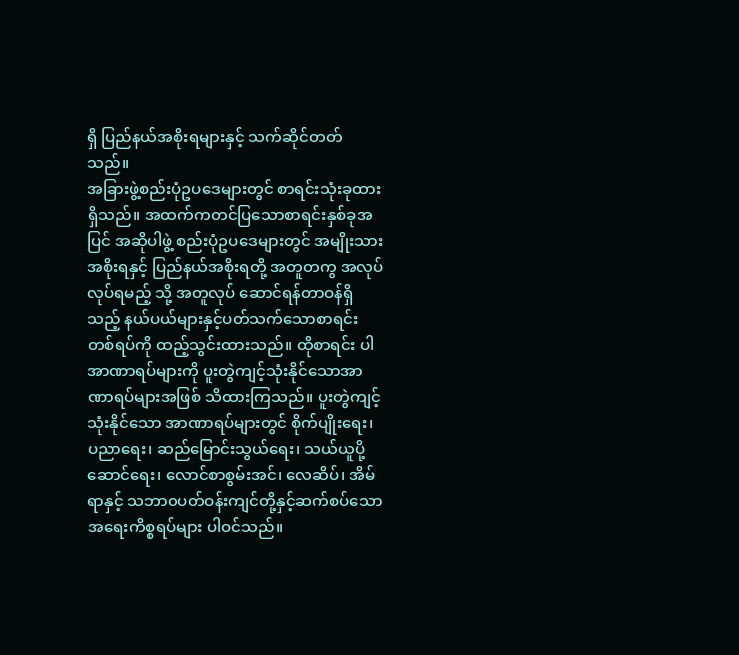ရှိ ပြည်နယ်အစိုးရများနှင့် သက်ဆိုင်တတ်သည်။
အခြားဖွဲ့စည်းပုံဥပဒေများတွင် စာရင်းသုံးခုထားရှိသည်။ အထက်ကတင်ပြသောစာရင်းနှစ်ခုအပြင် အဆိုပါဖွဲ့ စည်းပုံဥပဒေများတွင် အမျိုးသားအစိုးရနှင့် ပြည်နယ်အစိုးရတို့ အတူတကွ အလုပ်လုပ်ရမည့် သို့ အတူလုပ် ဆောင်ရန်တာဝန်ရှိသည့် နယ်ပယ်များနှင့်ပတ်သက်သောစာရင်းတစ်ရပ်ကို ထည့်သွင်းထားသည်။ ထိုစာရင်း ပါအာဏာရပ်များကို ပူးတွဲကျင့်သုံးနိုင်သောအာဏာရပ်များအဖြစ် သိထားကြသည်။ ပူးတွဲကျင့်သုံးနိုင်သော အာဏာရပ်များတွင် စိုက်ပျိုးရေး၊ ပညာရေး၊ ဆည်မြောင်းသွယ်ရေး၊ သယ်ယူပို့ဆောင်ရေး၊ လောင်စာစွမ်းအင်၊ လေဆိပ်၊ အိမ်ရာနှင့် သဘာ၀ပတ်ဝန်းကျင်တို့နှင့်ဆက်စပ်သောအရေးကိစ္စရပ်များ ပါဝင်သည်။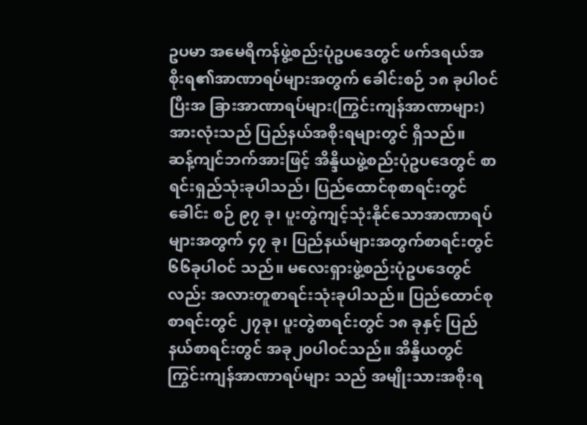ဥပမာ အမေရိကန်ဖွဲ့စည်းပုံဥပဒေတွင် ဖက်ဒရယ်အစိုးရ၏အာဏာရပ်များအတွက် ခေါင်းစဉ် ၁၈ ခုပါဝင်ပြီးအ ခြားအာဏာရပ်များ(ကြွင်းကျန်အာဏာများ)အားလုံးသည် ပြည်နယ်အစိုးရများတွင် ရှိသည်။
ဆန့်ကျင်ဘက်အားဖြင့် အိန္ဒိယဖွဲ့စည်းပုံဥပဒေတွင် စာရင်းရှည်သုံးခုပါသည်၊ ပြည်ထောင်စုစာရင်းတွင် ခေါင်း စဉ် ၉၇ ခု၊ ပူးတွဲကျင့်သုံးနိုင်သောအာဏာရပ်များအတွက် ၄၇ ခု၊ ပြည်နယ်များအတွက်စာရင်းတွင် ၆၆ခုပါဝင် သည်။ မလေးရှားဖွဲ့စည်းပုံဥပဒေတွင်လည်း အလားတူစာရင်းသုံးခုပါသည်။ ပြည်ထောင်စုစာရင်းတွင် ၂၇ခု၊ ပူးတွဲစာရင်းတွင် ၁၈ ခုနှင့် ပြည်နယ်စာရင်းတွင် အခု၂၀ပါဝင်သည်။ အိန္ဒိယတွင် ကြွင်းကျန်အာဏာရပ်များ သည် အမျိုးသားအစိုးရ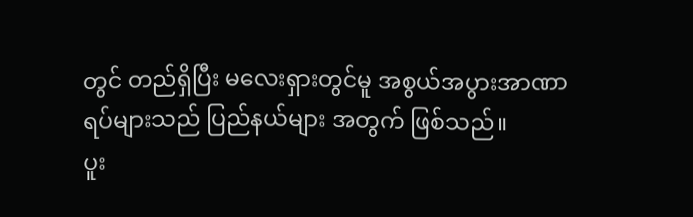တွင် တည်ရှိပြီး မလေးရှားတွင်မူ အစွယ်အပွားအာဏာရပ်များသည် ပြည်နယ်များ အတွက် ဖြစ်သည်။
ပူး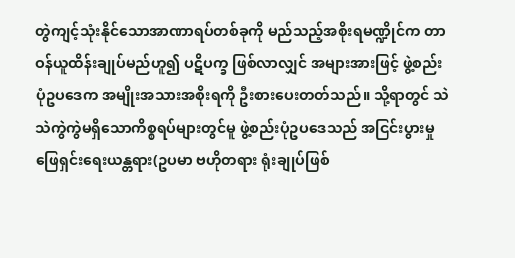တွဲကျင့်သုံးနိုင်သောအာဏာရပ်တစ်ခုကို မည်သည့်အစိုးရမဏ္ဍိုင်က တာဝန်ယူထိန်းချုပ်မည်ဟူ၍ ပဋိပက္ခ ဖြစ်လာလျှင် အများအားဖြင့် ဖွဲ့စည်းပုံဥပဒေက အမျိုးအသားအစိုးရကို ဦးစားပေးတတ်သည်။ သို့ရာတွင် သဲ သဲကွဲကွဲမရှိသောကိစ္စရပ်များတွင်မူ ဖွဲ့စည်းပုံဥပဒေသည် အငြင်းပွားမှုဖြေရှင်းရေးယန္တရား(ဥပမာ ဗဟိုတရား ရုံးချုပ်ဖြစ်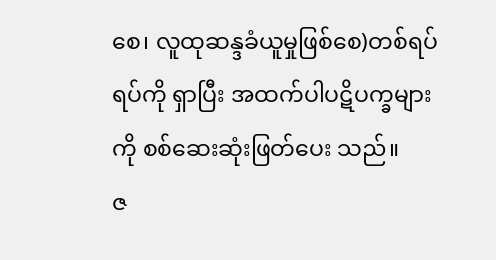စေ၊ လူထုဆန္ဒခံယူမှုဖြစ်စေ)တစ်ရပ်ရပ်ကို ရှာပြီး အထက်ပါပဋိပက္ခများကို စစ်ဆေးဆုံးဖြတ်ပေး သည်။
ဇ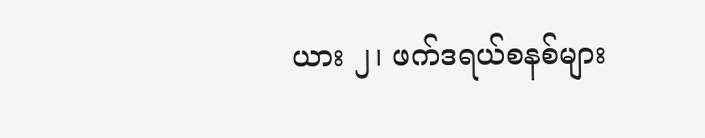ယား ၂၊ ဖက်ဒရယ်စနစ်များ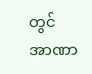တွင် အာဏာ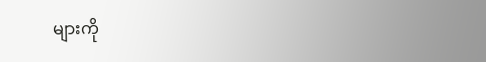များကို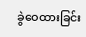ခွဲဝေထားခြင်း